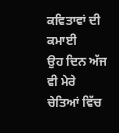ਕਵਿਤਾਵਾਂ ਦੀ ਕਮਾਈ
ਉਹ ਦਿਨ ਅੱਜ ਵੀ ਮੇਰੇ ਚੇਤਿਆਂ ਵਿੱਚ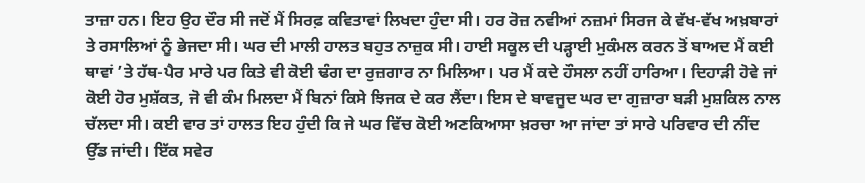ਤਾਜ਼ਾ ਹਨ। ਇਹ ਉਹ ਦੌਰ ਸੀ ਜਦੋਂ ਮੈਂ ਸਿਰਫ਼ ਕਵਿਤਾਵਾਂ ਲਿਖਦਾ ਹੁੰਦਾ ਸੀ। ਹਰ ਰੋਜ਼ ਨਵੀਆਂ ਨਜ਼ਮਾਂ ਸਿਰਜ ਕੇ ਵੱਖ-ਵੱਖ ਅਖ਼ਬਾਰਾਂ ਤੇ ਰਸਾਲਿਆਂ ਨੂੰ ਭੇਜਦਾ ਸੀ। ਘਰ ਦੀ ਮਾਲੀ ਹਾਲਤ ਬਹੁਤ ਨਾਜ਼ੁਕ ਸੀ। ਹਾਈ ਸਕੂਲ ਦੀ ਪੜ੍ਹਾਈ ਮੁਕੰਮਲ ਕਰਨ ਤੋਂ ਬਾਅਦ ਮੈਂ ਕਈ ਥਾਵਾਂ ’ਤੇ ਹੱਥ-ਪੈਰ ਮਾਰੇ ਪਰ ਕਿਤੇ ਵੀ ਕੋਈ ਢੰਗ ਦਾ ਰੁਜ਼ਗਾਰ ਨਾ ਮਿਲਿਆ। ਪਰ ਮੈਂ ਕਦੇ ਹੌਸਲਾ ਨਹੀਂ ਹਾਰਿਆ। ਦਿਹਾੜੀ ਹੋਵੇ ਜਾਂ ਕੋਈ ਹੋਰ ਮੁਸ਼ੱਕਤ, ਜੋ ਵੀ ਕੰਮ ਮਿਲਦਾ ਮੈਂ ਬਿਨਾਂ ਕਿਸੇ ਝਿਜਕ ਦੇ ਕਰ ਲੈਂਦਾ। ਇਸ ਦੇ ਬਾਵਜੂਦ ਘਰ ਦਾ ਗੁਜ਼ਾਰਾ ਬੜੀ ਮੁਸ਼ਕਿਲ ਨਾਲ ਚੱਲਦਾ ਸੀ। ਕਈ ਵਾਰ ਤਾਂ ਹਾਲਤ ਇਹ ਹੁੰਦੀ ਕਿ ਜੇ ਘਰ ਵਿੱਚ ਕੋਈ ਅਣਕਿਆਸਾ ਖ਼ਰਚਾ ਆ ਜਾਂਦਾ ਤਾਂ ਸਾਰੇ ਪਰਿਵਾਰ ਦੀ ਨੀਂਦ ਉੱਡ ਜਾਂਦੀ। ਇੱਕ ਸਵੇਰ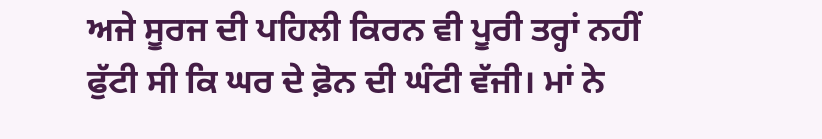ਅਜੇ ਸੂਰਜ ਦੀ ਪਹਿਲੀ ਕਿਰਨ ਵੀ ਪੂਰੀ ਤਰ੍ਹਾਂ ਨਹੀਂ ਫੁੱਟੀ ਸੀ ਕਿ ਘਰ ਦੇ ਫ਼ੋਨ ਦੀ ਘੰਟੀ ਵੱਜੀ। ਮਾਂ ਨੇ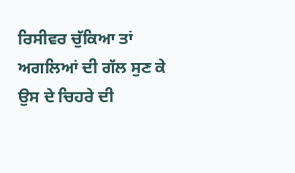ਰਿਸੀਵਰ ਚੁੱਕਿਆ ਤਾਂ ਅਗਲਿਆਂ ਦੀ ਗੱਲ ਸੁਣ ਕੇ ਉਸ ਦੇ ਚਿਹਰੇ ਦੀ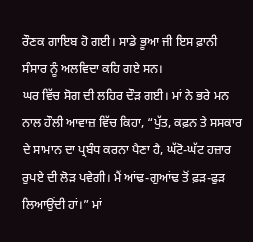ਰੌਣਕ ਗਾਇਬ ਹੋ ਗਈ। ਸਾਡੇ ਭੂਆ ਜੀ ਇਸ ਫ਼ਾਨੀ ਸੰਸਾਰ ਨੂੰ ਅਲਵਿਦਾ ਕਹਿ ਗਏ ਸਨ।
ਘਰ ਵਿੱਚ ਸੋਗ ਦੀ ਲਹਿਰ ਦੌੜ ਗਈ। ਮਾਂ ਨੇ ਭਰੇ ਮਨ ਨਾਲ ਹੌਲੀ ਆਵਾਜ਼ ਵਿੱਚ ਕਿਹਾ, “ਪੁੱਤ, ਕਫ਼ਨ ਤੇ ਸਸਕਾਰ ਦੇ ਸਾਮਾਨ ਦਾ ਪ੍ਰਬੰਧ ਕਰਨਾ ਪੈਣਾ ਹੈ, ਘੱਟੋ-ਘੱਟ ਹਜ਼ਾਰ ਰੁਪਏ ਦੀ ਲੋੜ ਪਵੇਗੀ। ਮੈਂ ਆਂਢ-ਗੁਆਂਢ ਤੋਂ ਫ਼ੜ-ਫੁੜ ਲਿਆਉਂਦੀ ਹਾਂ।” ਮਾਂ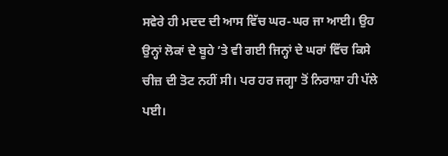ਸਵੇਰੇ ਹੀ ਮਦਦ ਦੀ ਆਸ ਵਿੱਚ ਘਰ-ਘਰ ਜਾ ਆਈ। ਉਹ ਉਨ੍ਹਾਂ ਲੋਕਾਂ ਦੇ ਬੂਹੇ ’ਤੇ ਵੀ ਗਈ ਜਿਨ੍ਹਾਂ ਦੇ ਘਰਾਂ ਵਿੱਚ ਕਿਸੇ ਚੀਜ਼ ਦੀ ਤੋਟ ਨਹੀਂ ਸੀ। ਪਰ ਹਰ ਜਗ੍ਹਾ ਤੋਂ ਨਿਰਾਸ਼ਾ ਹੀ ਪੱਲੇ ਪਈ।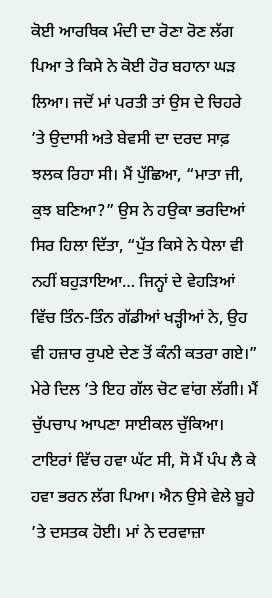ਕੋਈ ਆਰਥਿਕ ਮੰਦੀ ਦਾ ਰੋਣਾ ਰੋਣ ਲੱਗ ਪਿਆ ਤੇ ਕਿਸੇ ਨੇ ਕੋਈ ਹੋਰ ਬਹਾਨਾ ਘੜ ਲਿਆ। ਜਦੋਂ ਮਾਂ ਪਰਤੀ ਤਾਂ ਉਸ ਦੇ ਚਿਹਰੇ ’ਤੇ ਉਦਾਸੀ ਅਤੇ ਬੇਵਸੀ ਦਾ ਦਰਦ ਸਾਫ਼ ਝਲਕ ਰਿਹਾ ਸੀ। ਮੈਂ ਪੁੱਛਿਆ, “ਮਾਤਾ ਜੀ, ਕੁਝ ਬਣਿਆ?” ਉਸ ਨੇ ਹਉਕਾ ਭਰਦਿਆਂ ਸਿਰ ਹਿਲਾ ਦਿੱਤਾ, “ਪੁੱਤ ਕਿਸੇ ਨੇ ਧੇਲਾ ਵੀ ਨਹੀਂ ਬਹੁੜਾਇਆ… ਜਿਨ੍ਹਾਂ ਦੇ ਵੇਹੜਿਆਂ ਵਿੱਚ ਤਿੰਨ-ਤਿੰਨ ਗੱਡੀਆਂ ਖੜ੍ਹੀਆਂ ਨੇ, ਉਹ ਵੀ ਹਜ਼ਾਰ ਰੁਪਏ ਦੇਣ ਤੋਂ ਕੰਨੀ ਕਤਰਾ ਗਏ।” ਮੇਰੇ ਦਿਲ ’ਤੇ ਇਹ ਗੱਲ ਚੋਟ ਵਾਂਗ ਲੱਗੀ। ਮੈਂ ਚੁੱਪਚਾਪ ਆਪਣਾ ਸਾਈਕਲ ਚੁੱਕਿਆ।
ਟਾਇਰਾਂ ਵਿੱਚ ਹਵਾ ਘੱਟ ਸੀ, ਸੋ ਮੈਂ ਪੰਪ ਲੈ ਕੇ ਹਵਾ ਭਰਨ ਲੱਗ ਪਿਆ। ਐਨ ਉਸੇ ਵੇਲੇ ਬੂਹੇ ’ਤੇ ਦਸਤਕ ਹੋਈ। ਮਾਂ ਨੇ ਦਰਵਾਜ਼ਾ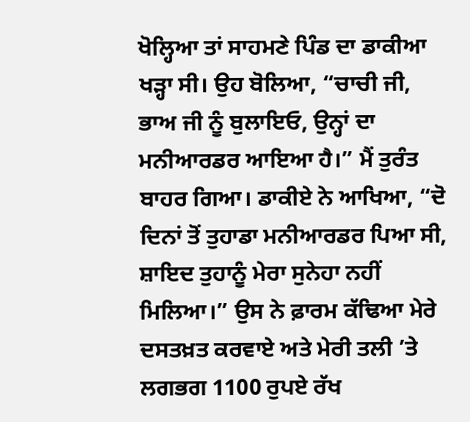ਖੋਲ੍ਹਿਆ ਤਾਂ ਸਾਹਮਣੇ ਪਿੰਡ ਦਾ ਡਾਕੀਆ ਖੜ੍ਹਾ ਸੀ। ਉਹ ਬੋਲਿਆ, “ਚਾਚੀ ਜੀ, ਭਾਅ ਜੀ ਨੂੰ ਬੁਲਾਇਓ, ਉਨ੍ਹਾਂ ਦਾ ਮਨੀਆਰਡਰ ਆਇਆ ਹੈ।” ਮੈਂ ਤੁਰੰਤ ਬਾਹਰ ਗਿਆ। ਡਾਕੀਏ ਨੇ ਆਖਿਆ, “ਦੋ ਦਿਨਾਂ ਤੋਂ ਤੁਹਾਡਾ ਮਨੀਆਰਡਰ ਪਿਆ ਸੀ, ਸ਼ਾਇਦ ਤੁਹਾਨੂੰ ਮੇਰਾ ਸੁਨੇਹਾ ਨਹੀਂ ਮਿਲਿਆ।” ਉਸ ਨੇ ਫ਼ਾਰਮ ਕੱਢਿਆ ਮੇਰੇ ਦਸਤਖ਼ਤ ਕਰਵਾਏ ਅਤੇ ਮੇਰੀ ਤਲੀ ’ਤੇ ਲਗਭਗ 1100 ਰੁਪਏ ਰੱਖ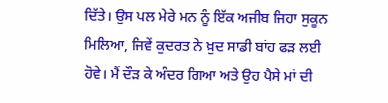ਦਿੱਤੇ। ਉਸ ਪਲ ਮੇਰੇ ਮਨ ਨੂੰ ਇੱਕ ਅਜੀਬ ਜਿਹਾ ਸੁਕੂਨ ਮਿਲਿਆ, ਜਿਵੇਂ ਕੁਦਰਤ ਨੇ ਖ਼ੁਦ ਸਾਡੀ ਬਾਂਹ ਫੜ ਲਈ ਹੋਵੇ। ਮੈਂ ਦੌੜ ਕੇ ਅੰਦਰ ਗਿਆ ਅਤੇ ਉਹ ਪੈਸੇ ਮਾਂ ਦੀ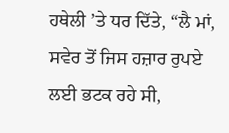ਹਥੇਲੀ ’ਤੇ ਧਰ ਦਿੱਤੇ, “ਲੈ ਮਾਂ, ਸਵੇਰ ਤੋਂ ਜਿਸ ਹਜ਼ਾਰ ਰੁਪਏ ਲਈ ਭਟਕ ਰਹੇ ਸੀ,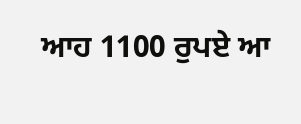ਆਹ 1100 ਰੁਪਏ ਆ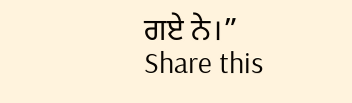ਗਏ ਨੇ।”
Share this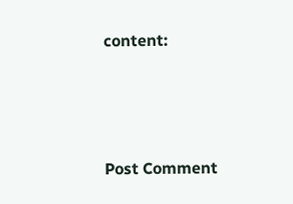content:



Post Comment